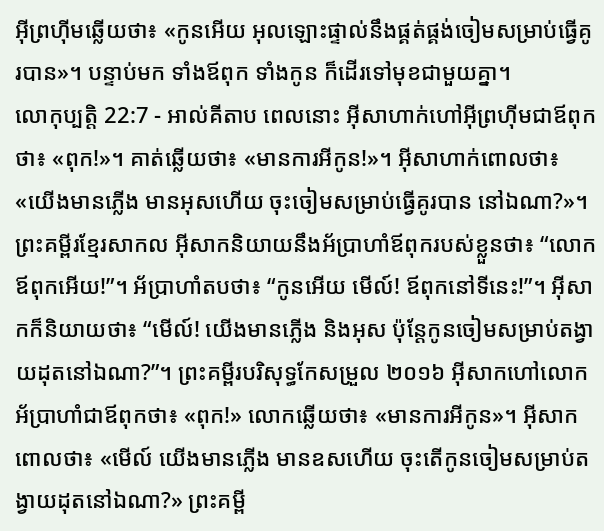អ៊ីព្រហ៊ីមឆ្លើយថា៖ «កូនអើយ អុលឡោះផ្ទាល់នឹងផ្គត់ផ្គង់ចៀមសម្រាប់ធ្វើគូរបាន»។ បន្ទាប់មក ទាំងឪពុក ទាំងកូន ក៏ដើរទៅមុខជាមួយគ្នា។
លោកុប្បត្តិ 22:7 - អាល់គីតាប ពេលនោះ អ៊ីសាហាក់ហៅអ៊ីព្រហ៊ីមជាឪពុកថា៖ «ពុក!»។ គាត់ឆ្លើយថា៖ «មានការអីកូន!»។ អ៊ីសាហាក់ពោលថា៖ «យើងមានភ្លើង មានអុសហើយ ចុះចៀមសម្រាប់ធ្វើគូរបាន នៅឯណា?»។ ព្រះគម្ពីរខ្មែរសាកល អ៊ីសាកនិយាយនឹងអ័ប្រាហាំឪពុករបស់ខ្លួនថា៖ “លោកឪពុកអើយ!”។ អ័ប្រាហាំតបថា៖ “កូនអើយ មើល៍! ឪពុកនៅទីនេះ!”។ អ៊ីសាកក៏និយាយថា៖ “មើល៍! យើងមានភ្លើង និងអុស ប៉ុន្តែកូនចៀមសម្រាប់តង្វាយដុតនៅឯណា?”។ ព្រះគម្ពីរបរិសុទ្ធកែសម្រួល ២០១៦ អ៊ីសាកហៅលោកអ័ប្រាហាំជាឪពុកថា៖ «ពុក!» លោកឆ្លើយថា៖ «មានការអីកូន»។ អ៊ីសាកពោលថា៖ «មើល៍ យើងមានភ្លើង មានឧសហើយ ចុះតើកូនចៀមសម្រាប់តង្វាយដុតនៅឯណា?» ព្រះគម្ពី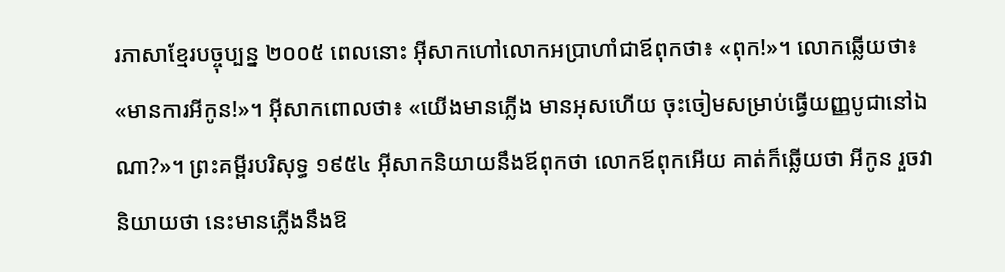រភាសាខ្មែរបច្ចុប្បន្ន ២០០៥ ពេលនោះ អ៊ីសាកហៅលោកអប្រាហាំជាឪពុកថា៖ «ពុក!»។ លោកឆ្លើយថា៖ «មានការអីកូន!»។ អ៊ីសាកពោលថា៖ «យើងមានភ្លើង មានអុសហើយ ចុះចៀមសម្រាប់ធ្វើយញ្ញបូជានៅឯណា?»។ ព្រះគម្ពីរបរិសុទ្ធ ១៩៥៤ អ៊ីសាកនិយាយនឹងឪពុកថា លោកឪពុកអើយ គាត់ក៏ឆ្លើយថា អីកូន រួចវានិយាយថា នេះមានភ្លើងនឹងឱ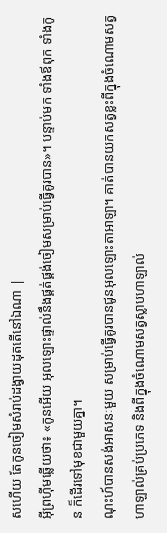សហើយ តែកូនចៀមសំរាប់ដង្វាយដុតតើនៅឯណា |
អ៊ីព្រហ៊ីមឆ្លើយថា៖ «កូនអើយ អុលឡោះផ្ទាល់នឹងផ្គត់ផ្គង់ចៀមសម្រាប់ធ្វើគូរបាន»។ បន្ទាប់មក ទាំងឪពុក ទាំងកូន ក៏ដើរទៅមុខជាមួយគ្នា។
ណុះហ៍បានសង់អាសនៈមួយ សម្រាប់ធ្វើគូរបានជូនអុលឡោះតាអាឡា។ គាត់បានយកសត្វខ្លះពីក្នុងចំណោមសត្វហាឡាល់គ្រប់ប្រភេទ និងពីក្នុងចំណោមសត្វស្លាបហាឡាល់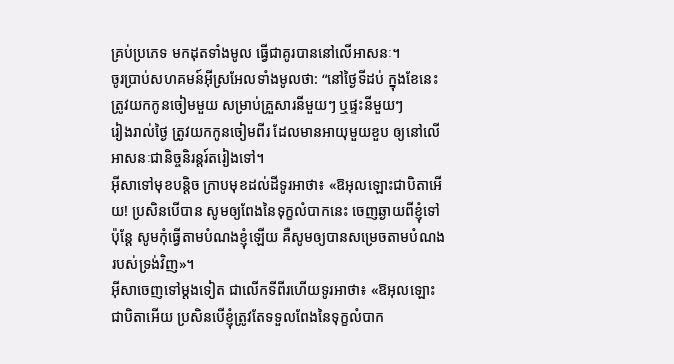គ្រប់ប្រភេទ មកដុតទាំងមូល ធ្វើជាគូរបាននៅលើអាសនៈ។
ចូរប្រាប់សហគមន៍អ៊ីស្រអែលទាំងមូលថា: “នៅថ្ងៃទីដប់ ក្នុងខែនេះ ត្រូវយកកូនចៀមមួយ សម្រាប់គ្រួសារនីមួយៗ ឬផ្ទះនីមួយៗ
រៀងរាល់ថ្ងៃ ត្រូវយកកូនចៀមពីរ ដែលមានអាយុមួយខួប ឲ្យនៅលើអាសនៈជានិច្ចនិរន្តរ៍តរៀងទៅ។
អ៊ីសាទៅមុខបន្ដិច ក្រាបមុខដល់ដីទូរអាថា៖ «ឱអុលឡោះជាបិតាអើយ! ប្រសិនបើបាន សូមឲ្យពែងនៃទុក្ខលំបាកនេះ ចេញឆ្ងាយពីខ្ញុំទៅ ប៉ុន្ដែ សូមកុំធ្វើតាមបំណងខ្ញុំឡើយ គឺសូមឲ្យបានសម្រេចតាមបំណងរបស់ទ្រង់វិញ»។
អ៊ីសាចេញទៅម្ដងទៀត ជាលើកទីពីរហើយទូរអាថា៖ «ឱអុលឡោះជាបិតាអើយ ប្រសិនបើខ្ញុំត្រូវតែទទួលពែងនៃទុក្ខលំបាក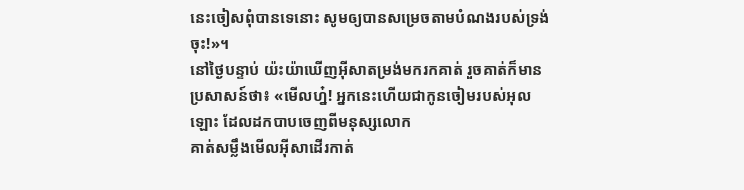នេះចៀសពុំបានទេនោះ សូមឲ្យបានសម្រេចតាមបំណងរបស់ទ្រង់ចុះ!»។
នៅថ្ងៃបន្ទាប់ យ៉ះយ៉ាឃើញអ៊ីសាតម្រង់មករកគាត់ រួចគាត់ក៏មានប្រសាសន៍ថា៖ «មើលហ្ន៎! អ្នកនេះហើយជាកូនចៀមរបស់អុលឡោះ ដែលដកបាបចេញពីមនុស្សលោក
គាត់សម្លឹងមើលអ៊ីសាដើរកាត់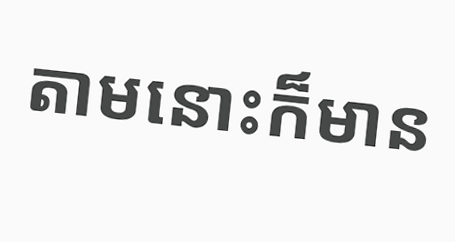តាមនោះក៏មាន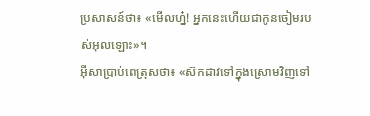ប្រសាសន៍ថា៖ «មើលហ្ន៎! អ្នកនេះហើយជាកូនចៀមរបស់អុលឡោះ»។
អ៊ីសាប្រាប់ពេត្រុសថា៖ «ស៊កដាវទៅក្នុងស្រោមវិញទៅ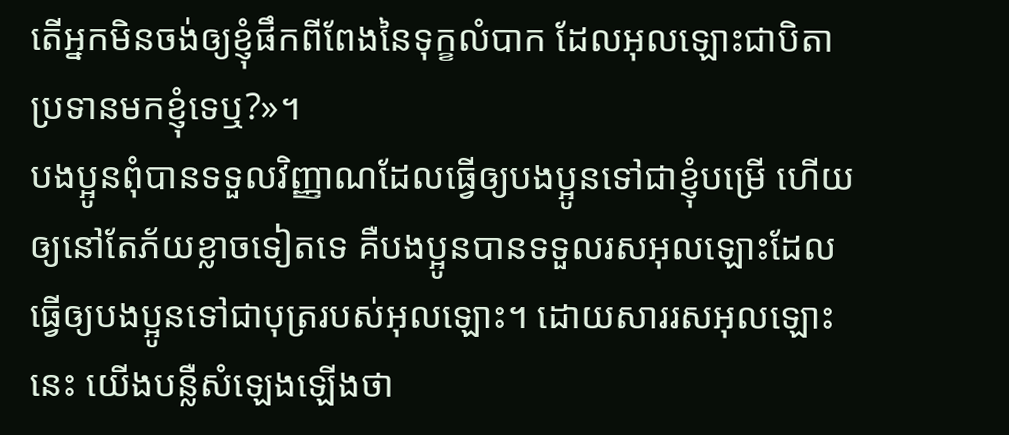តើអ្នកមិនចង់ឲ្យខ្ញុំផឹកពីពែងនៃទុក្ខលំបាក ដែលអុលឡោះជាបិតាប្រទានមកខ្ញុំទេឬ?»។
បងប្អូនពុំបានទទួលវិញ្ញាណដែលធ្វើឲ្យបងប្អូនទៅជាខ្ញុំបម្រើ ហើយឲ្យនៅតែភ័យខ្លាចទៀតទេ គឺបងប្អូនបានទទួលរសអុលឡោះដែលធ្វើឲ្យបងប្អូនទៅជាបុត្ររបស់អុលឡោះ។ ដោយសាររសអុលឡោះនេះ យើងបន្លឺសំឡេងឡើងថា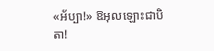«អ័ប្បា!» ឱអុលឡោះជាបិតា!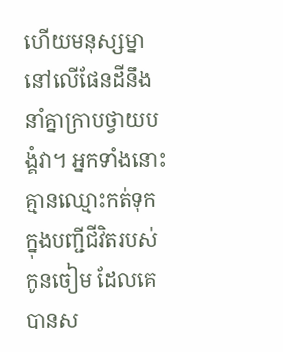ហើយមនុស្សម្នានៅលើផែនដីនឹងនាំគ្នាក្រាបថ្វាយបង្គំវា។ អ្នកទាំងនោះគ្មានឈ្មោះកត់ទុកក្នុងបញ្ជីជីវិតរបស់កូនចៀម ដែលគេបានស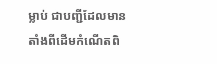ម្លាប់ ជាបញ្ជីដែលមានតាំងពីដើមកំណើតពិ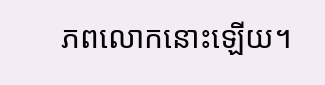ភពលោកនោះឡើយ។